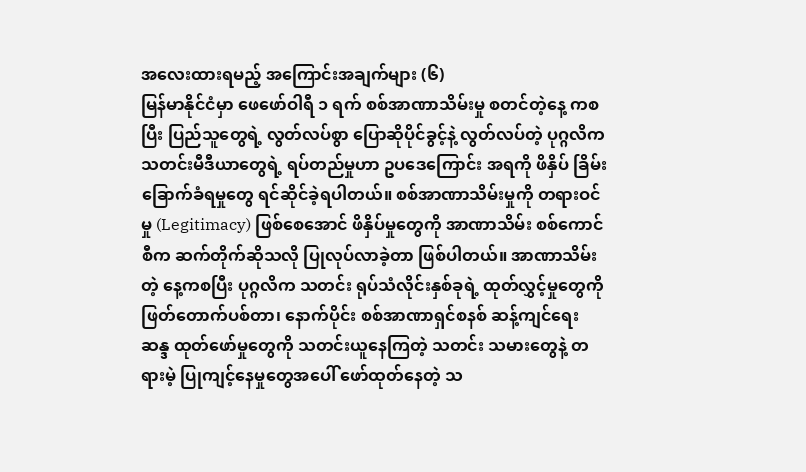အလေးထားရမည့် အကြောင်းအချက်များ (၆)
မြန်မာနိုင်ငံမှာ ဖေဖော်ဝါရီ ၁ ရက် စစ်အာဏာသိမ်းမှု စတင်တဲ့နေ့ ကစပြီး ပြည်သူတွေရဲ့ လွတ်လပ်စွာ ပြောဆိုပိုင်ခွင့်နဲ့ လွတ်လပ်တဲ့ ပုဂ္ဂလိက သတင်းမီဒီယာတွေရဲ့ ရပ်တည်မှုဟာ ဥပဒေကြောင်း အရကို ဖိနှိပ် ခြိမ်းခြောက်ခံရမှုတွေ ရင်ဆိုင်ခဲ့ရပါတယ်။ စစ်အာဏာသိမ်းမှုကို တရားဝင်မှု (Legitimacy) ဖြစ်စေအောင် ဖိနှိပ်မှုတွေကို အာဏာသိမ်း စစ်ကောင်စီက ဆက်တိုက်ဆိုသလို ပြုလုပ်လာခဲ့တာ ဖြစ်ပါတယ်။ အာဏာသိမ်းတဲ့ နေ့ကစပြီး ပုဂ္ဂလိက သတင်း ရုပ်သံလိုင်းနှစ်ခုရဲ့ ထုတ်လွှင့်မှုတွေကို ဖြတ်တောက်ပစ်တာ၊ နောက်ပိုင်း စစ်အာဏာရှင်စနစ် ဆန့်ကျင်ရေး ဆန္ဒ ထုတ်ဖော်မှုတွေကို သတင်းယူနေကြတဲ့ သတင်း သမားတွေနဲ့ တရားမဲ့ ပြုကျင့်နေမှုတွေအပေါ် ဖော်ထုတ်နေတဲ့ သ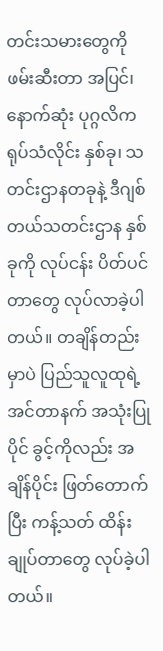တင်းသမားတွေကို ဖမ်းဆီးတာ အပြင်၊ နောက်ဆုံး ပုဂ္ဂလိက ရုပ်သံလိုင်း နှစ်ခု၊ သတင်းဌာနတခုနဲ့ ဒီဂျစ်တယ်သတင်းဌာန နှစ်ခုကို လုပ်ငန်း ပိတ်ပင်တာတွေ လုပ်လာခဲ့ပါတယ်။ တချိန်တည်းမှာပဲ ပြည်သူလူထုရဲ့ အင်တာနက် အသုံးပြုပိုင် ခွင့်ကိုလည်း အချိန်ပိုင်း ဖြတ်တောက်ပြီး ကန့်သတ် ထိန်းချုပ်တာတွေ လုပ်ခဲ့ပါတယ်။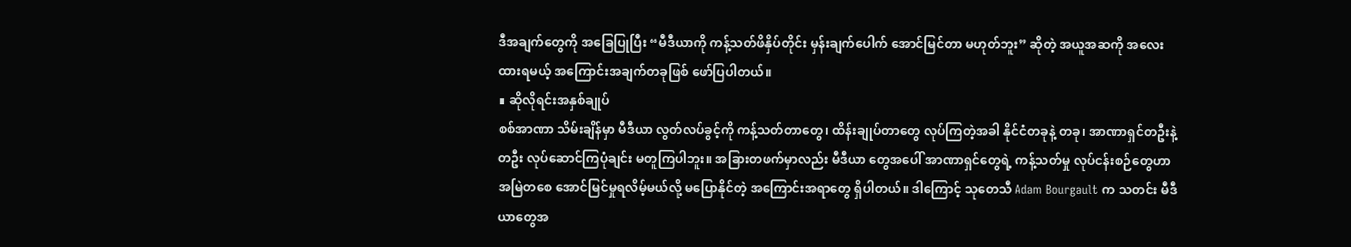ဒီအချက်တွေကို အခြေပြုပြီး “မီဒီယာကို ကန့်သတ်ဖိနှိပ်တိုင်း မှန်းချက်ပေါက် အောင်မြင်တာ မဟုတ်ဘူး” ဆိုတဲ့ အယူအဆကို အလေးထားရမယ့် အကြောင်းအချက်တခုဖြစ် ဖော်ပြပါတယ်။
∎ ဆိုလိုရင်းအနှစ်ချုပ်
စစ်အာဏာ သိမ်းချိန်မှာ မီဒီယာ လွတ်လပ်ခွင့်ကို ကန့်သတ်တာတွေ၊ ထိန်းချုပ်တာတွေ လုပ်ကြတဲ့အခါ နိုင်ငံတခုနဲ့ တခု၊ အာဏာရှင်တဦးနဲ့ တဦး လုပ်ဆောင်ကြပုံချင်း မတူကြပါဘူး။ အခြားတဖက်မှာလည်း မီဒီယာ တွေအပေါ် အာဏာရှင်တွေရဲ့ ကန့်သတ်မှု လုပ်ငန်းစဉ်တွေဟာ အမြဲတစေ အောင်မြင်မှုရလိမ့်မယ်လို့ မပြောနိုင်တဲ့ အကြောင်းအရာတွေ ရှိပါတယ်။ ဒါကြောင့် သုတေသီ Adam Bourgault က သတင်း မီဒီယာတွေအ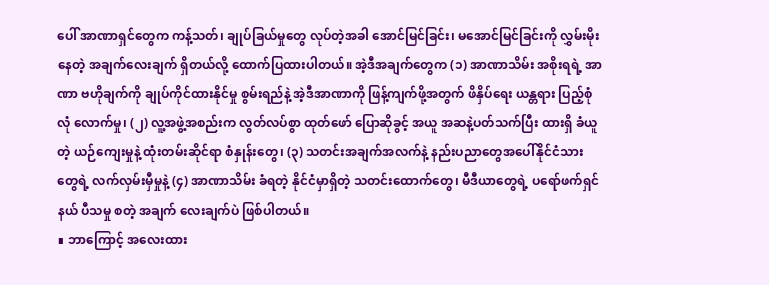ပေါ် အာဏာရှင်တွေက ကန့်သတ်၊ ချုပ်ခြယ်မှုတွေ လုပ်တဲ့အခါ အောင်မြင်ခြင်း၊ မအောင်မြင်ခြင်းကို လွှမ်းမိုးနေတဲ့ အချက်လေးချက် ရှိတယ်လို့ ထောက်ပြထားပါတယ်။ အဲ့ဒီအချက်တွေက (၁) အာဏာသိမ်း အစိုးရရဲ့ အာဏာ ဗဟိုချက်ကို ချုပ်ကိုင်ထားနိုင်မှု စွမ်းရည်နဲ့ အဲ့ဒီအာဏာကို ဖြန့်ကျက်ဖို့အတွက် ဖိနှိပ်ရေး ယန္တရား ပြည့်စုံလုံ လောက်မှု၊ (၂) လူ့အဖွဲ့အစည်းက လွတ်လပ်စွာ ထုတ်ဖော် ပြောဆိုခွင့် အယူ အဆနဲ့ပတ်သက်ပြီး ထားရှိ ခံယူတဲ့ ယဉ်ကျေးမှုနဲ့ ထုံးတမ်းဆိုင်ရာ စံနှုန်းတွေ၊ (၃) သတင်းအချက်အလက်နဲ့ နည်းပညာတွေအပေါ်နိုင်ငံသားတွေရဲ့ လက်လှမ်းမှီမှုနဲ့ (၄) အာဏာသိမ်း ခံရတဲ့ နိုင်ငံမှာရှိတဲ့ သတင်းထောက်တွေ၊ မီဒီယာတွေရဲ့ ပရော်ဖက်ရှင်နယ် ပီသမှု စတဲ့ အချက် လေးချက်ပဲ ဖြစ်ပါတယ်။
∎ ဘာကြောင့် အလေးထား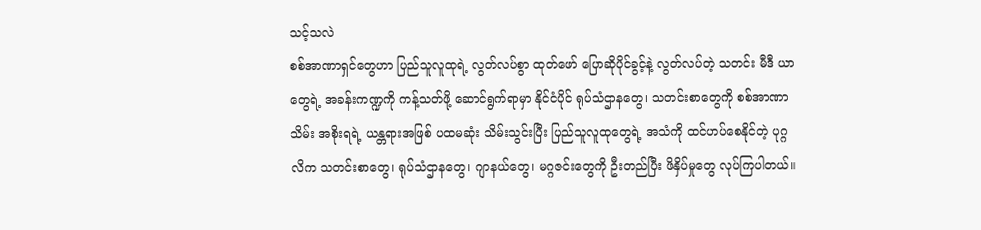သင့်သလဲ
စစ်အာဏာရှင်တွေဟာ ပြည်သူလူထုရဲ့ လွတ်လပ်စွာ ထုတ်ဖော် ပြောဆိုပိုင်ခွင့်နဲ့ လွတ်လပ်တဲ့ သတင်း မီဒီ ယာတွေရဲ့ အခန်းကဏ္ဍကို ကန့်သတ်ဖို့ ဆောင်ရွက်ရာမှာ နိုင်ငံပိုင် ရုပ်သံဌာနတွေ၊ သတင်းစာတွေကို စစ်အာဏာသိမ်း အစိုးရရဲ့ ယန္တရားအဖြစ် ပထမဆုံး သိမ်းသွင်းပြီး ပြည်သူလူထုတွေရဲ့ အသံကို ထင်ဟပ်စေနိုင်တဲ့ ပုဂ္ဂလိက သတင်းစာတွေ၊ ရုပ်သံဌာနတွေ၊ ဂျာနယ်တွေ၊ မဂ္ဂဇင်းတွေကို ဦးတည်ပြီး ဖိနှိပ်မှုတွေ လုပ်ကြပါတယ်။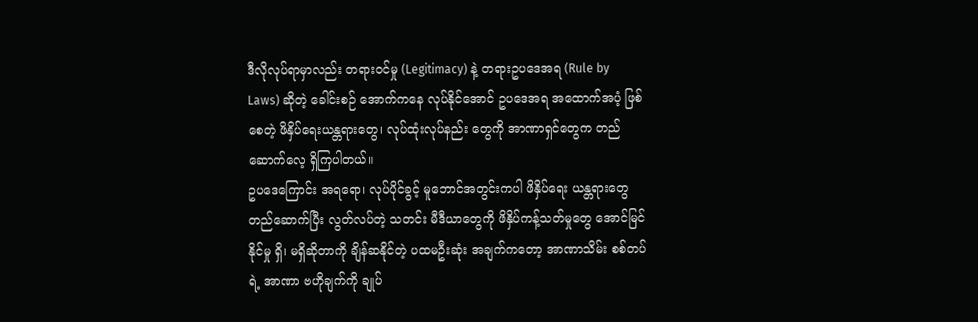ဒီလိုလုပ်ရာမှာလည်း တရားဝင်မှု (Legitimacy) နဲ့ တရားဥပဒေအရ (Rule by Laws) ဆိုတဲ့ ခေါင်းစဉ် အောက်ကနေ လုပ်နိုင်အောင် ဥပဒေအရ အထောက်အပံ့ ဖြစ်စေတဲ့ ဖိနှိပ်ရေးယန္တရားတွေ၊ လုပ်ထုံးလုပ်နည်း တွေကို အာဏာရှင်တွေက တည်ဆောက်လေ့ ရှိကြပါတယ်။
ဥပဒေကြောင်း အရရော၊ လုပ်ပိုင်ခွင့် မူဘောင်အတွင်းကပါ ဖိနှိပ်ရေး ယန္တရားတွေတည်ဆောက်ပြီး လွတ်လပ်တဲ့ သတင်း မီဒီယာတွေကို ဖိနှိပ်ကန့်သတ်မှုတွေ အောင်မြင်နိုင်မှု ရှိ၊ မရှိဆိုတာကို ချိန်ဆနိုင်တဲ့ ပထမဦးဆုံး အချက်ကတော့ အာဏာသိမ်း စစ်တပ်ရဲ့ အာဏာ ဗဟိုချက်ကို ချုပ်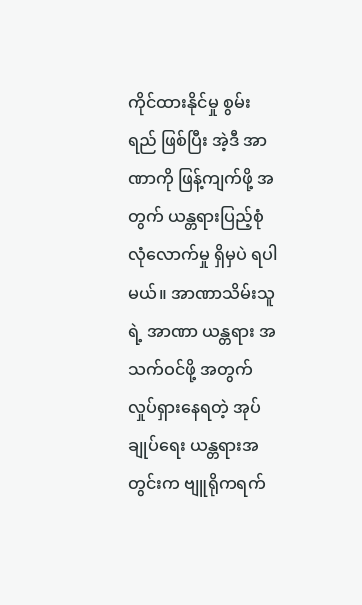ကိုင်ထားနိုင်မှု စွမ်းရည် ဖြစ်ပြီး အဲ့ဒီ အာဏာကို ဖြန့်ကျက်ဖို့ အတွက် ယန္တရားပြည့်စုံ လုံလောက်မှု ရှိမှပဲ ရပါမယ်။ အာဏာသိမ်းသူရဲ့ အာဏာ ယန္တရား အသက်ဝင်ဖို့ အတွက် လှုပ်ရှားနေရတဲ့ အုပ်ချုပ်ရေး ယန္တရားအတွင်းက ဗျူရိုကရက်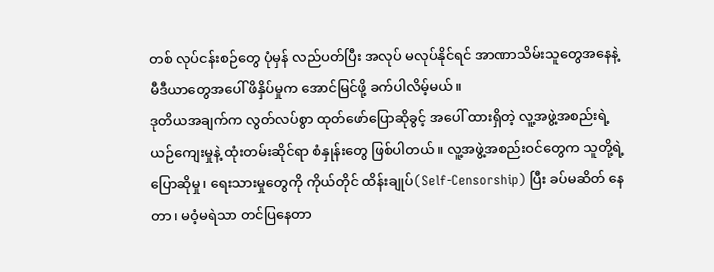တစ် လုပ်ငန်းစဉ်တွေ ပုံမှန် လည်ပတ်ပြီး အလုပ် မလုပ်နိုင်ရင် အာဏာသိမ်းသူတွေအနေနဲ့ မီဒီယာတွေအပေါ် ဖိနှိပ်မှုက အောင်မြင်ဖို့ ခက်ပါလိမ့်မယ်။
ဒုတိယအချက်က လွတ်လပ်စွာ ထုတ်ဖော်ပြောဆိုခွင့် အပေါ် ထားရှိတဲ့ လူ့အဖွဲ့အစည်းရဲ့ ယဉ်ကျေးမှုနဲ့ ထုံးတမ်းဆိုင်ရာ စံနှုန်းတွေ ဖြစ်ပါတယ်။ လူ့အဖွဲ့အစည်းဝင်တွေက သူတို့ရဲ့ ပြောဆိုမှု၊ ရေးသားမှုတွေကို ကိုယ်တိုင် ထိန်းချုပ်(Self-Censorship) ပြီး ခပ်မဆိတ် နေတာ၊ မဝံ့မရဲသာ တင်ပြနေတာ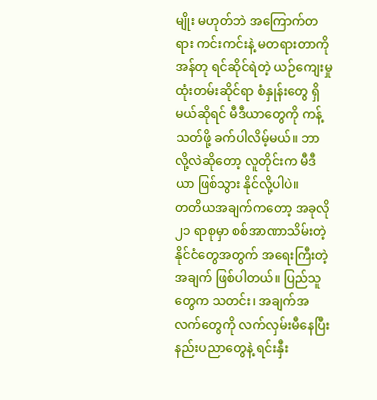မျိုး မဟုတ်ဘဲ အကြောက်တရား ကင်းကင်းနဲ့ မတရားတာကို အန်တု ရင်ဆိုင်ရဲတဲ့ ယဉ်ကျေးမှု ထုံးတမ်းဆိုင်ရာ စံနှုန်းတွေ ရှိမယ်ဆိုရင် မီဒီယာတွေကို ကန့်သတ်ဖို့ ခက်ပါလိမ့်မယ်။ ဘာလို့လဲဆိုတော့ လူတိုင်းက မီဒီယာ ဖြစ်သွား နိုင်လို့ပါပဲ။
တတိယအချက်ကတော့ အခုလို ၂၁ ရာစုမှာ စစ်အာဏာသိမ်းတဲ့ နိုင်ငံတွေအတွက် အရေးကြီးတဲ့ အချက် ဖြစ်ပါတယ်။ ပြည်သူတွေက သတင်း၊ အချက်အလက်တွေကို လက်လှမ်းမီနေပြီး နည်းပညာတွေနဲ့ ရင်းနှီး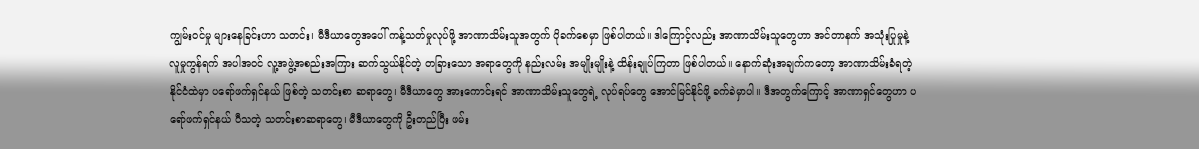ကျွမ်းဝင်မှု များနေခြင်းဟာ သတင်း၊ မီဒီယာတွေအပေါ် ကန့်သတ်မှုလုပ်ဖို့ အာဏာသိမ်းသူအတွက် ပိုခက်စေမှာ ဖြစ်ပါတယ်။ ဒါကြောင့်လည်း အာဏာသိမ်းသူတွေဟာ အင်တာနက် အသုံးပြုမှုနဲ့ လူမှုကွန်ရက် အပါအဝင် လူ့အဖွဲ့အစည်းအကြား ဆက်သွယ်နိုင်တဲ့ တခြားသော အရာတွေကို နည်းလမ်း အမျိုးမျိုးနဲ့ ထိန်းချုပ်ကြတာ ဖြစ်ပါတယ်။ နောက်ဆုံးအချက်ကတော့ အာဏာသိမ်းခံရတဲ့ နိုင်ငံထဲမှာ ပရော်ဖက်ရှင်နယ် ဖြစ်တဲ့ သတင်းစာ ဆရာတွေ၊ မီဒီယာတွေ အားကောင်းရင် အာဏာသိမ်းသူတွေရဲ့ လုပ်ရပ်တွေ အောင်မြင်နိုင်ဖို့ ခက်ခဲမှာပါ။ ဒီအတွက်ကြောင့် အာဏာရှင်တွေဟာ ပရော်ဖက်ရှင်နယ် ပီသတဲ့ သတင်းစာဆရာတွေ၊ မီဒီယာတွေကို ဦးတည်ပြီး ဖမ်း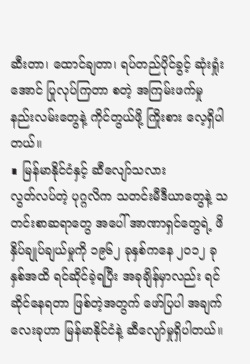ဆီးတာ၊ ထောင်ချတာ၊ ရပ်တည်ပိုင်ခွင့် ဆုံးရှုံးအောင် ပြုလုပ်ကြတာ စတဲ့ အကြမ်းဖက်မှု နည်းလမ်းတွေနဲ့ ကိုင်တွယ်ဖို့ ကြိုးစား လေ့ရှိပါတယ်။
∎ မြန်မာနိုင်ငံနှင့် ဆီလျော်သလား
လွတ်လပ်တဲ့ ပုဂ္ဂလိက သတင်းမီဒီယာတွေနဲ့ သတင်းစာဆရာတွေ အပေါ် အာဏာရှင်တွေရဲ့ ဖိနှိပ်ချုပ်ချယ်မှုကို ၁၉၆၂ ခုနှစ်ကနေ ၂၀၁၂ ခုနှစ်အထိ ရင်ဆိုင်ခဲ့ရပြီး အခုချိန်မှာလည်း ရင်ဆိုင်နေရတာ ဖြစ်တဲ့အတွက် ဖော်ပြပါ အချက်လေးခုဟာ မြန်မာနိုင်ငံနဲ့ ဆီလျော်မှုရှိပါတယ်။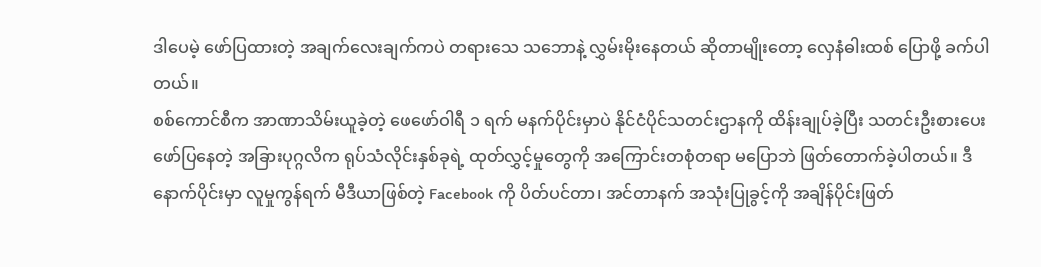ဒါပေမဲ့ ဖော်ပြထားတဲ့ အချက်လေးချက်ကပဲ တရားသေ သဘောနဲ့ လွှမ်းမိုးနေတယ် ဆိုတာမျိုးတော့ လှေနံဓါးထစ် ပြောဖို့ ခက်ပါတယ်။
စစ်ကောင်စီက အာဏာသိမ်းယူခဲ့တဲ့ ဖေဖော်ဝါရီ ၁ ရက် မနက်ပိုင်းမှာပဲ နိုင်ငံပိုင်သတင်းဌာနကို ထိန်းချုပ်ခဲ့ပြီး သတင်းဦးစားပေး ဖော်ပြနေတဲ့ အခြားပုဂ္ဂလိက ရုပ်သံလိုင်းနှစ်ခုရဲ့ ထုတ်လွှင့်မှုတွေကို အကြောင်းတစုံတရာ မပြောဘဲ ဖြတ်တောက်ခဲ့ပါတယ်။ ဒီနောက်ပိုင်းမှာ လူမှုကွန်ရက် မီဒီယာဖြစ်တဲ့ Facebook ကို ပိတ်ပင်တာ၊ အင်တာနက် အသုံးပြုခွင့်ကို အချိန်ပိုင်းဖြတ်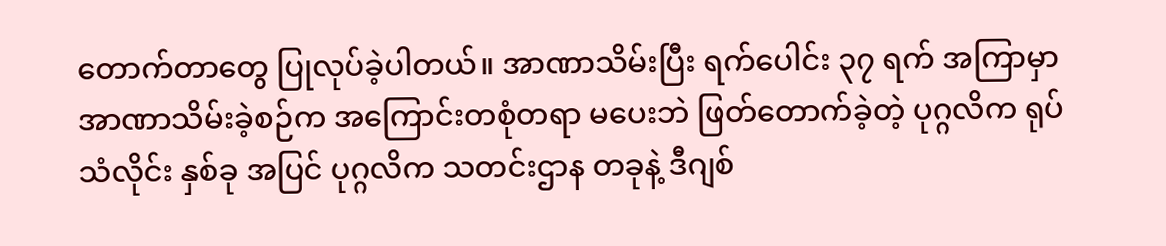တောက်တာတွေ ပြုလုပ်ခဲ့ပါတယ်။ အာဏာသိမ်းပြီး ရက်ပေါင်း ၃၇ ရက် အကြာမှာ အာဏာသိမ်းခဲ့စဉ်က အကြောင်းတစုံတရာ မပေးဘဲ ဖြတ်တောက်ခဲ့တဲ့ ပုဂ္ဂလိက ရုပ်သံလိုင်း နှစ်ခု အပြင် ပုဂ္ဂလိက သတင်းဌာန တခုနဲ့ ဒီဂျစ်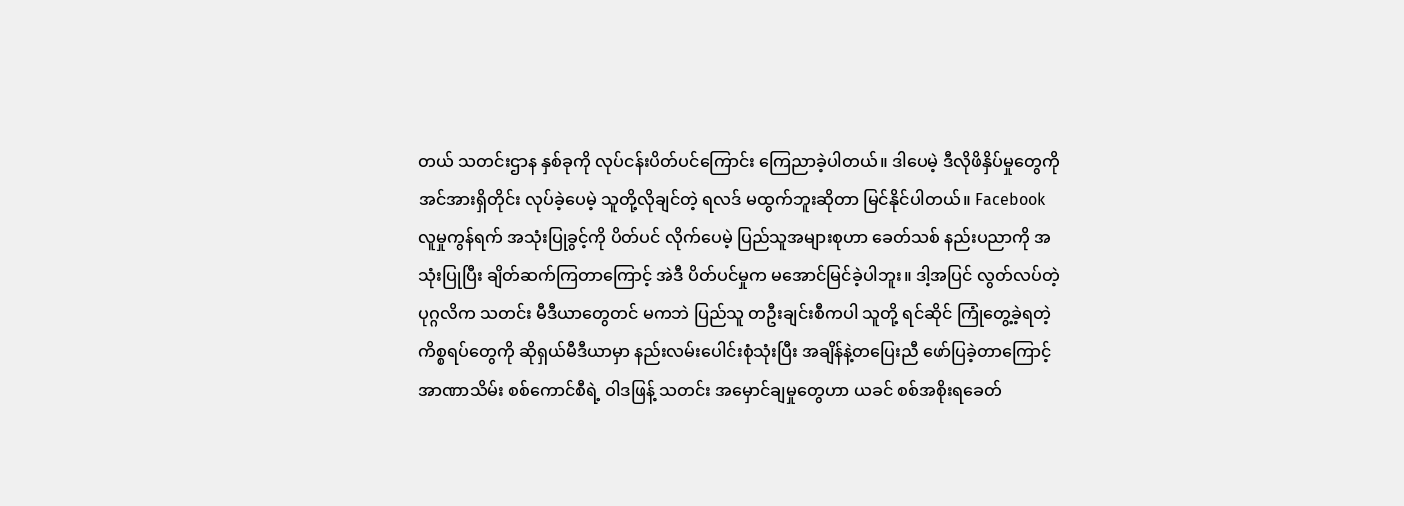တယ် သတင်းဌာန နှစ်ခုကို လုပ်ငန်းပိတ်ပင်ကြောင်း ကြေညာခဲ့ပါတယ်။ ဒါပေမဲ့ ဒီလိုဖိနှိပ်မှုတွေကို အင်အားရှိတိုင်း လုပ်ခဲ့ပေမဲ့ သူတို့လိုချင်တဲ့ ရလဒ် မထွက်ဘူးဆိုတာ မြင်နိုင်ပါတယ်။ Facebook လူမှုကွန်ရက် အသုံးပြုခွင့်ကို ပိတ်ပင် လိုက်ပေမဲ့ ပြည်သူအများစုဟာ ခေတ်သစ် နည်းပညာကို အသုံးပြုပြီး ချိတ်ဆက်ကြတာကြောင့် အဲဒီ ပိတ်ပင်မှုက မအောင်မြင်ခဲ့ပါဘူး။ ဒါ့အပြင် လွတ်လပ်တဲ့ ပုဂ္ဂလိက သတင်း မီဒီယာတွေတင် မကဘဲ ပြည်သူ တဦးချင်းစီကပါ သူတို့ ရင်ဆိုင် ကြုံတွေ့ခဲ့ရတဲ့ ကိစ္စရပ်တွေကို ဆိုရှယ်မီဒီယာမှာ နည်းလမ်းပေါင်းစုံသုံးပြီး အချိန်နဲ့တပြေးညီ ဖော်ပြခဲ့တာကြောင့် အာဏာသိမ်း စစ်ကောင်စီရဲ့ ဝါဒဖြန့် သတင်း အမှောင်ချမှုတွေဟာ ယခင် စစ်အစိုးရခေတ်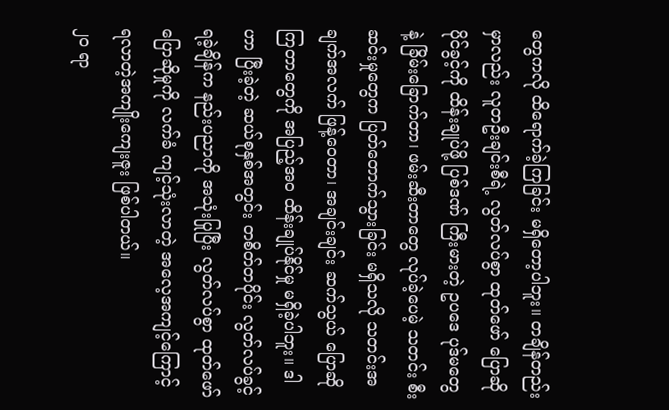တွေကလို ထိရောက်ခဲ့ကြခြင်း မရှိတော့ပါဘူး။ တချိန်တည်းမှာလည်း လူတဦးချင်းစီရဲ့ လွတ်လပ်စွာ ထုတ်ဖော် ပြောဆိုပိုင်ခွင့်ကို ထိန်းချုပ်ဖို့ ပြစ်ဒဏ် ကြီးမားတဲ့ ဥပဒေ ပုဒ်မတွေနဲ့ ခြိမ်းခြောက်တာ၊ ဖမ်းဆီးတာတွေ လုပ်ခဲ့ပေမဲ့ သတင်း စီးဆင်းမှုတွေက ပြတ်တောက်သွားခြင်း မရှိသလို သတင်းအချက်အလက် ဖြန့်ဝေတာ၊ အချင်းချင်း ဆက်သွယ် ပြောဆိုကြတာတွေကို အပြည့်အ၀ ထိန်းချုပ်နိုင်မှု မရှိခဲ့ပါဘူး။ ဒါဟာ ပြီးခဲ့တဲ့ ဆယ်စုနှစ်အတွင်း တစိတ်တပိုင်း လွတ်လပ်ခွင့်ရခဲ့ချိန်က နည်းပညာကို အသုံးပြုပြီး လွတ်လပ်စွာ ထုတ်ဖော်ပြောဆိုမှုကို လက်ခံ ကျင့်သုံးလာတဲ့ အလေ့အကျင့်ကြောင့် ရလာတဲ့အကျိုးကျေးဇူး ဖြစ်ပါတယ်။
၂၀ ရာ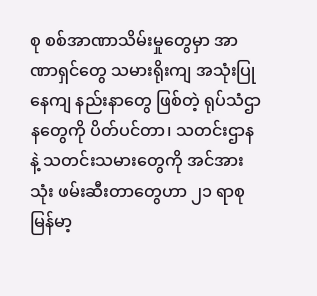စု စစ်အာဏာသိမ်းမှုတွေမှာ အာဏာရှင်တွေ သမားရိုးကျ အသုံးပြုနေကျ နည်းနာတွေ ဖြစ်တဲ့ ရုပ်သံဌာနတွေကို ပိတ်ပင်တာ၊ သတင်းဌာနနဲ့ သတင်းသမားတွေကို အင်အားသုံး ဖမ်းဆီးတာတွေဟာ ၂၁ ရာစု မြန်မာ့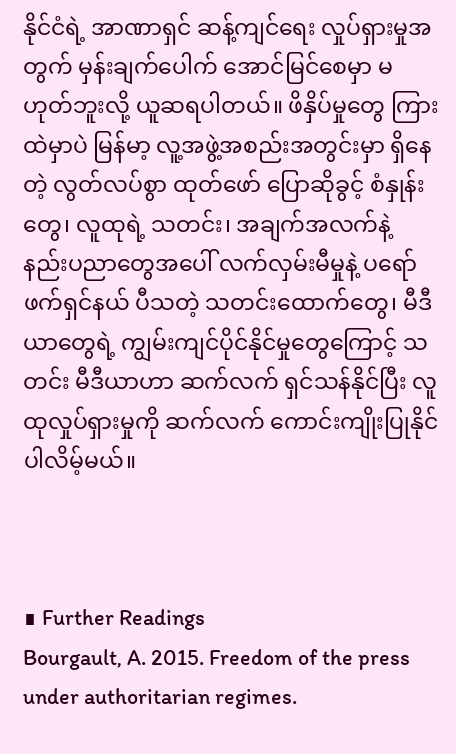နိုင်ငံရဲ့ အာဏာရှင် ဆန့်ကျင်ရေး လှုပ်ရှားမှုအတွက် မှန်းချက်ပေါက် အောင်မြင်စေမှာ မဟုတ်ဘူးလို့ ယူဆရပါတယ်။ ဖိနှိပ်မှုတွေ ကြားထဲမှာပဲ မြန်မာ့ လူ့အဖွဲ့အစည်းအတွင်းမှာ ရှိနေတဲ့ လွတ်လပ်စွာ ထုတ်ဖော် ပြောဆိုခွင့် စံနှုန်းတွေ၊ လူထုရဲ့ သတင်း၊ အချက်အလက်နဲ့ နည်းပညာတွေအပေါ် လက်လှမ်းမီမှုနဲ့ ပရော် ဖက်ရှင်နယ် ပီသတဲ့ သတင်းထောက်တွေ၊ မီဒီယာတွေရဲ့ ကျွမ်းကျင်ပိုင်နိုင်မှုတွေကြောင့် သတင်း မီဒီယာဟာ ဆက်လက် ရှင်သန်နိုင်ပြီး လူထုလှုပ်ရှားမှုကို ဆက်လက် ကောင်းကျိုးပြုနိုင်ပါလိမ့်မယ်။



∎ Further Readings
Bourgault, A. 2015. Freedom of the press under authoritarian regimes.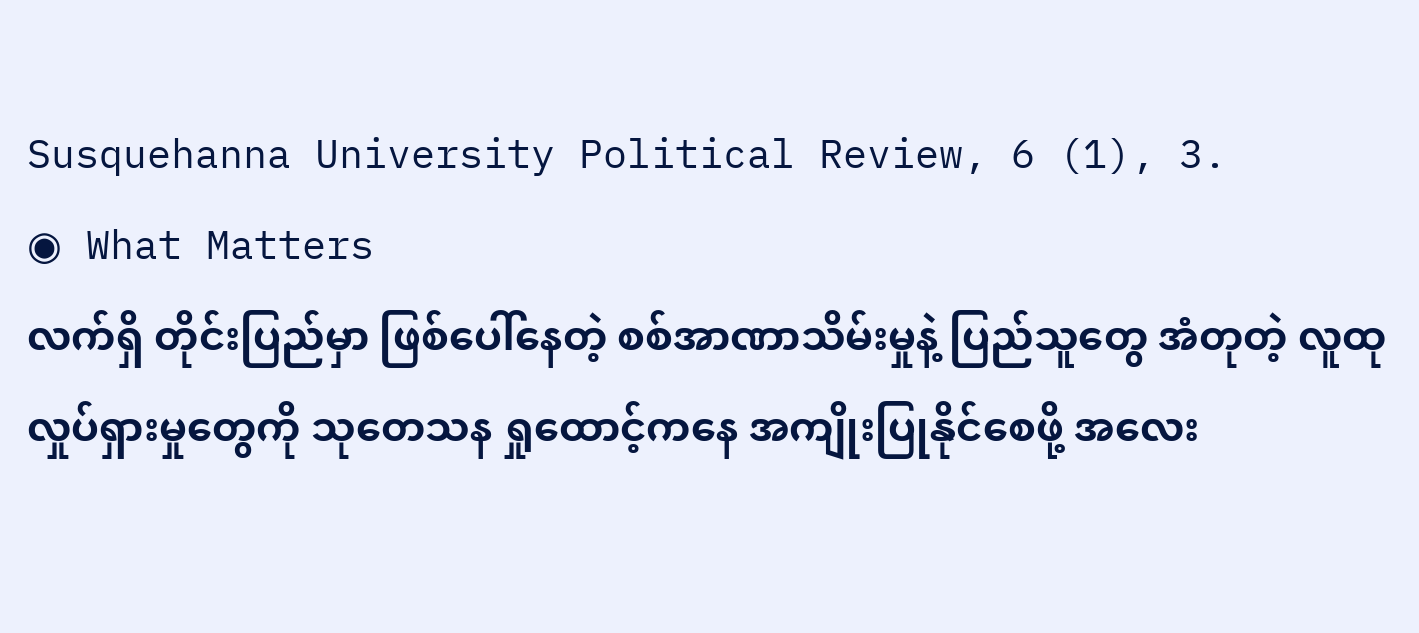Susquehanna University Political Review, 6 (1), 3.
◉ What Matters
လက်ရှိ တိုင်းပြည်မှာ ဖြစ်ပေါ်နေတဲ့ စစ်အာဏာသိမ်းမှုနဲ့ ပြည်သူတွေ အံတုတဲ့ လူထု လှုပ်ရှားမှုတွေကို သုတေသန ရှုထောင့်ကနေ အကျိုးပြုနိုင်စေဖို့ အလေး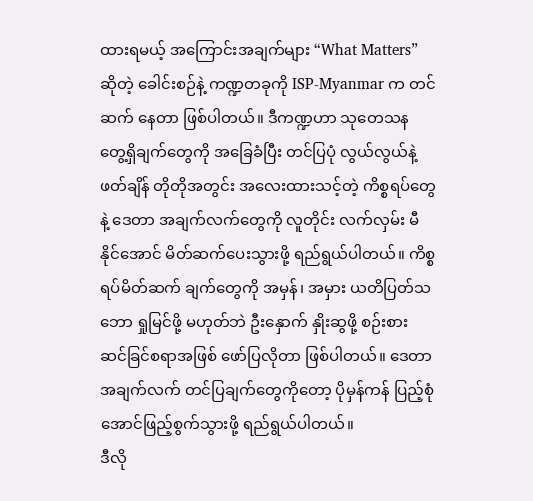ထားရမယ့် အကြောင်းအချက်များ “What Matters” ဆိုတဲ့ ခေါင်းစဉ်နဲ့ ကဏ္ဍတခုကို ISP-Myanmar က တင်ဆက် နေတာ ဖြစ်ပါတယ်။ ဒီကဏ္ဍဟာ သုတေသန တွေ့ရှိချက်တွေကို အခြေခံပြီး တင်ပြပုံ လွယ်လွယ်နဲ့ ဖတ်ချိန် တိုတိုအတွင်း အလေးထားသင့်တဲ့ ကိစ္စရပ်တွေနဲ့ ဒေတာ အချက်လက်တွေကို လူတိုင်း လက်လှမ်း မီနိုင်အောင် မိတ်ဆက်ပေးသွားဖို့ ရည်ရွယ်ပါတယ်။ ကိစ္စရပ်မိတ်ဆက် ချက်တွေကို အမှန်၊ အမှား ယတိပြတ်သဘော ရှုမြင်ဖို့ မဟုတ်ဘဲ ဦးနှောက် နှိုးဆွဖို့ စဉ်းစား ဆင်ခြင်စရာအဖြစ် ဖော်ပြလိုတာ ဖြစ်ပါတယ်။ ဒေတာ အချက်လက် တင်ပြချက်တွေကိုတော့ ပိုမှန်ကန် ပြည့်စုံအောင်ဖြည့်စွက်သွားဖို့ ရည်ရွယ်ပါတယ်။
ဒီလို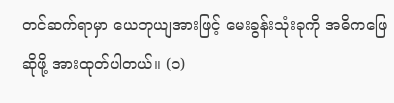တင်ဆက်ရာမှာ ယေဘုယျအားဖြင့် မေးခွန်းသုံးခုကို အဓိကဖြေဆိုဖို့ အားထုတ်ပါတယ်။ (၁)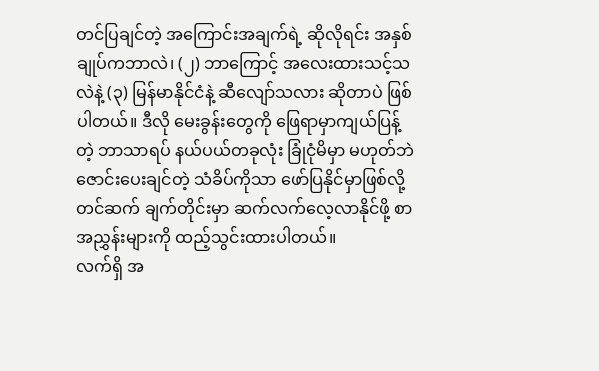တင်ပြချင်တဲ့ အကြောင်းအချက်ရဲ့ ဆိုလိုရင်း အနှစ်ချုပ်ကဘာလဲ၊ (၂) ဘာကြောင့် အလေးထားသင့်သလဲနဲ့ (၃) မြန်မာနိုင်ငံနဲ့ ဆီလျော်သလား ဆိုတာပဲ ဖြစ်ပါတယ်။ ဒီလို မေးခွန်းတွေကို ဖြေရာမှာကျယ်ပြန့်တဲ့ ဘာသာရပ် နယ်ပယ်တခုလုံး ခြုံငုံမိမှာ မဟုတ်ဘဲ ဇောင်းပေးချင်တဲ့ သံခိပ်ကိုသာ ဖော်ပြနိုင်မှာဖြစ်လို့ တင်ဆက် ချက်တိုင်းမှာ ဆက်လက်လေ့လာနိုင်ဖို့ စာအညွှန်းများကို ထည့်သွင်းထားပါတယ်။
လက်ရှိ အ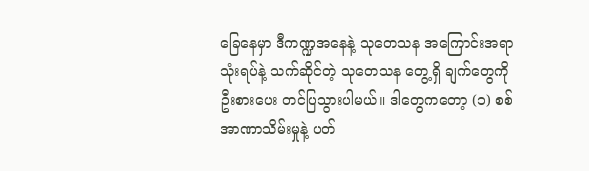ခြေနေမှာ ဒီကဏ္ဍအနေနဲ့ သုတေသန အကြောင်းအရာ သုံးရပ်နဲ့ သက်ဆိုင်တဲ့ သုတေသန တွေ့ရှိ ချက်တွေကို ဦးစားပေး တင်ပြသွားပါမယ်။ ဒါတွေကတော့ (၁) စစ်အာဏာသိမ်းမှုနဲ့ ပတ်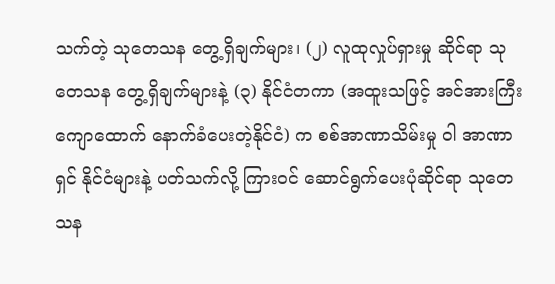သက်တဲ့ သုတေသန တွေ့ရှိချက်များ၊ (၂) လူထုလှုပ်ရှားမှု ဆိုင်ရာ သုတေသန တွေ့ရှိချက်များနဲ့ (၃) နိုင်ငံတကာ (အထူးသဖြင့် အင်အားကြီး ကျောထောက် နောက်ခံပေးတဲ့နိုင်ငံ) က စစ်အာဏာသိမ်းမှု ဝါ အာဏာရှင် နိုင်ငံများနဲ့ ပတ်သက်လို့ ကြားဝင် ဆောင်ရွက်ပေးပုံဆိုင်ရာ သုတေသန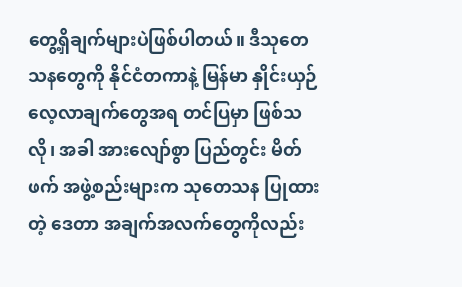တွေ့ရှိချက်များပဲဖြစ်ပါတယ်။ ဒီသုတေသနတွေကို နိုင်ငံတကာနဲ့ မြန်မာ နှိုင်းယှဉ် လေ့လာချက်တွေအရ တင်ပြမှာ ဖြစ်သလို၊ အခါ အားလျော်စွာ ပြည်တွင်း မိတ်ဖက် အဖွဲ့စည်းများက သုတေသန ပြုထားတဲ့ ဒေတာ အချက်အလက်တွေကိုလည်း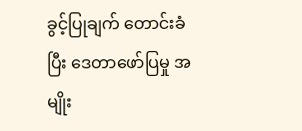ခွင့်ပြုချက် တောင်းခံပြီး ဒေတာဖော်ပြမှု အမျိုး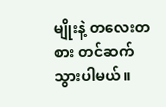မျိုးနဲ့ တလေးတစား တင်ဆက်သွားပါမယ်။